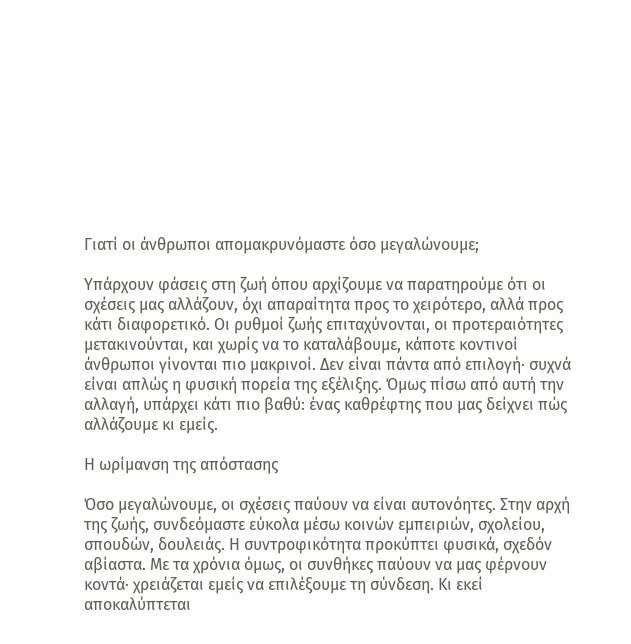Γιατί οι άνθρωποι απομακρυνόμαστε όσο μεγαλώνουμε;

Υπάρχουν φάσεις στη ζωή όπου αρχίζουμε να παρατηρούμε ότι οι σχέσεις μας αλλάζουν, όχι απαραίτητα προς το χειρότερο, αλλά προς κάτι διαφορετικό. Οι ρυθμοί ζωής επιταχύνονται, οι προτεραιότητες μετακινούνται, και χωρίς να το καταλάβουμε, κάποτε κοντινοί άνθρωποι γίνονται πιο μακρινοί. Δεν είναι πάντα από επιλογή· συχνά είναι απλώς η φυσική πορεία της εξέλιξης. Όμως πίσω από αυτή την αλλαγή, υπάρχει κάτι πιο βαθύ: ένας καθρέφτης που μας δείχνει πώς αλλάζουμε κι εμείς.

Η ωρίμανση της απόστασης

Όσο μεγαλώνουμε, οι σχέσεις παύουν να είναι αυτονόητες. Στην αρχή της ζωής, συνδεόμαστε εύκολα μέσω κοινών εμπειριών, σχολείου, σπουδών, δουλειάς. Η συντροφικότητα προκύπτει φυσικά, σχεδόν αβίαστα. Με τα χρόνια όμως, οι συνθήκες παύουν να μας φέρνουν κοντά· χρειάζεται εμείς να επιλέξουμε τη σύνδεση. Κι εκεί αποκαλύπτεται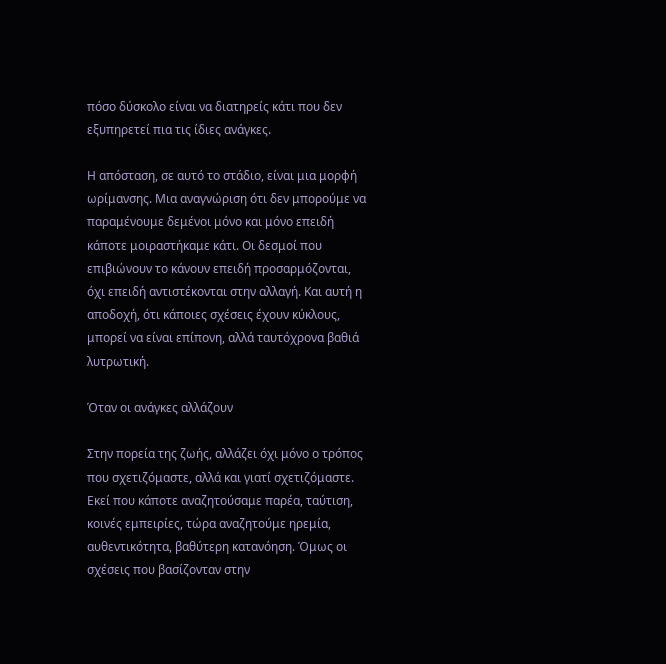πόσο δύσκολο είναι να διατηρείς κάτι που δεν εξυπηρετεί πια τις ίδιες ανάγκες.

Η απόσταση, σε αυτό το στάδιο, είναι μια μορφή ωρίμανσης. Μια αναγνώριση ότι δεν μπορούμε να παραμένουμε δεμένοι μόνο και μόνο επειδή κάποτε μοιραστήκαμε κάτι. Οι δεσμοί που επιβιώνουν το κάνουν επειδή προσαρμόζονται, όχι επειδή αντιστέκονται στην αλλαγή. Και αυτή η αποδοχή, ότι κάποιες σχέσεις έχουν κύκλους, μπορεί να είναι επίπονη, αλλά ταυτόχρονα βαθιά λυτρωτική.

Όταν οι ανάγκες αλλάζουν

Στην πορεία της ζωής, αλλάζει όχι μόνο ο τρόπος που σχετιζόμαστε, αλλά και γιατί σχετιζόμαστε. Εκεί που κάποτε αναζητούσαμε παρέα, ταύτιση, κοινές εμπειρίες, τώρα αναζητούμε ηρεμία, αυθεντικότητα, βαθύτερη κατανόηση. Όμως οι σχέσεις που βασίζονταν στην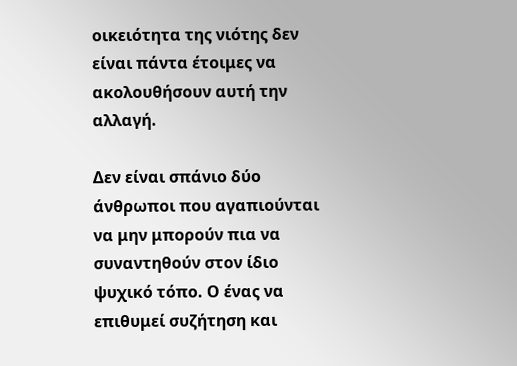οικειότητα της νιότης δεν είναι πάντα έτοιμες να ακολουθήσουν αυτή την αλλαγή.

Δεν είναι σπάνιο δύο άνθρωποι που αγαπιούνται να μην μπορούν πια να συναντηθούν στον ίδιο ψυχικό τόπο. Ο ένας να επιθυμεί συζήτηση και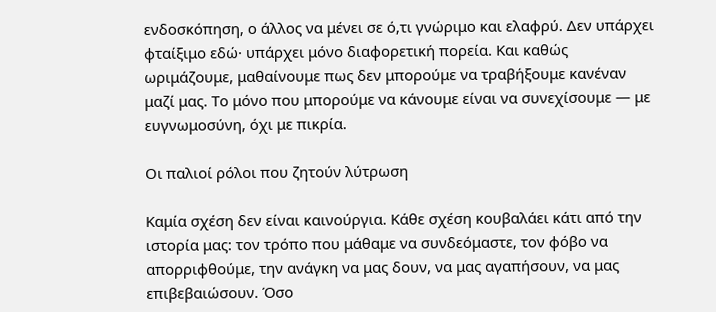ενδοσκόπηση, ο άλλος να μένει σε ό,τι γνώριμο και ελαφρύ. Δεν υπάρχει φταίξιμο εδώ· υπάρχει μόνο διαφορετική πορεία. Και καθώς ωριμάζουμε, μαθαίνουμε πως δεν μπορούμε να τραβήξουμε κανέναν μαζί μας. Το μόνο που μπορούμε να κάνουμε είναι να συνεχίσουμε — με ευγνωμοσύνη, όχι με πικρία.

Οι παλιοί ρόλοι που ζητούν λύτρωση

Καμία σχέση δεν είναι καινούργια. Κάθε σχέση κουβαλάει κάτι από την ιστορία μας: τον τρόπο που μάθαμε να συνδεόμαστε, τον φόβο να απορριφθούμε, την ανάγκη να μας δουν, να μας αγαπήσουν, να μας επιβεβαιώσουν. Όσο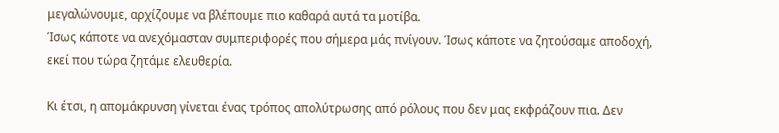μεγαλώνουμε, αρχίζουμε να βλέπουμε πιο καθαρά αυτά τα μοτίβα.
Ίσως κάποτε να ανεχόμασταν συμπεριφορές που σήμερα μάς πνίγουν. Ίσως κάποτε να ζητούσαμε αποδοχή, εκεί που τώρα ζητάμε ελευθερία.

Κι έτσι, η απομάκρυνση γίνεται ένας τρόπος απολύτρωσης από ρόλους που δεν μας εκφράζουν πια. Δεν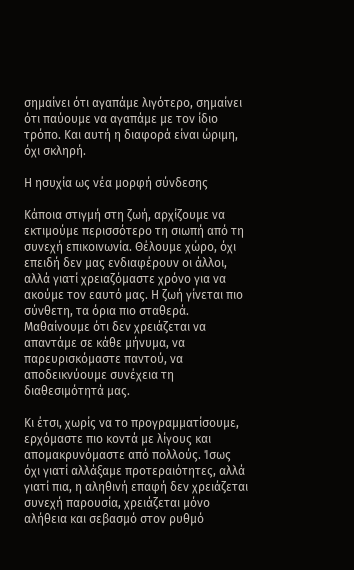σημαίνει ότι αγαπάμε λιγότερο, σημαίνει ότι παύουμε να αγαπάμε με τον ίδιο τρόπο. Και αυτή η διαφορά είναι ώριμη, όχι σκληρή.

Η ησυχία ως νέα μορφή σύνδεσης

Κάποια στιγμή στη ζωή, αρχίζουμε να εκτιμούμε περισσότερο τη σιωπή από τη συνεχή επικοινωνία. Θέλουμε χώρο, όχι επειδή δεν μας ενδιαφέρουν οι άλλοι, αλλά γιατί χρειαζόμαστε χρόνο για να ακούμε τον εαυτό μας. Η ζωή γίνεται πιο σύνθετη, τα όρια πιο σταθερά. Μαθαίνουμε ότι δεν χρειάζεται να απαντάμε σε κάθε μήνυμα, να παρευρισκόμαστε παντού, να αποδεικνύουμε συνέχεια τη διαθεσιμότητά μας.

Κι έτσι, χωρίς να το προγραμματίσουμε, ερχόμαστε πιο κοντά με λίγους και απομακρυνόμαστε από πολλούς. Ίσως όχι γιατί αλλάξαμε προτεραιότητες, αλλά γιατί πια, η αληθινή επαφή δεν χρειάζεται συνεχή παρουσία, χρειάζεται μόνο αλήθεια και σεβασμό στον ρυθμό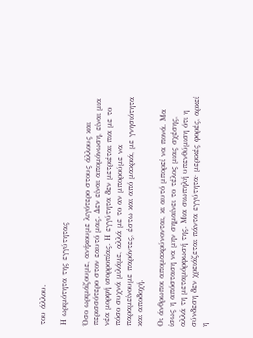του άλλου.

Η ωριμότητα της εγγύτητας

Όσο ωριμάζουμε, ανήκουμε λιγότερο στους άλλους και περισσότερο στον εαυτό μας. Δεν είναι απομόνωση, είναι μια νέα μορφή ισορροπίας. Η εγγύτητα δεν μετριέται πια με το πόσο συχνά μιλάμε, αλλά με το αν μπορούμε να παραμείνουμε παρόντες, έστω και από μακριά, με γνησιότητα και αποδοχή.

Οι άνθρωποι απομακρύνονται, κι αυτό μπορεί να πονά. Μα ίσως η απόσταση να μην σημαίνει το τέλος μιας σχέσης, αλλά τη μεταμόρφωσή της. Μια σιωπηλή υπενθύμιση ότι η σύνδεση δεν χρειάζεται πάντα εγγύτητα· μερικές φορές, αρκεί η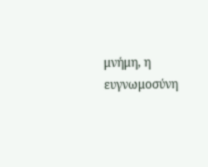μνήμη, η ευγνωμοσύνη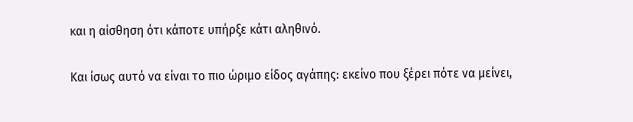και η αίσθηση ότι κάποτε υπήρξε κάτι αληθινό.

Και ίσως αυτό να είναι το πιο ώριμο είδος αγάπης: εκείνο που ξέρει πότε να μείνει,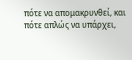πότε να απομακρυνθεί, και πότε απλώς να υπάρχει,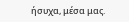ήσυχα, μέσα μας.